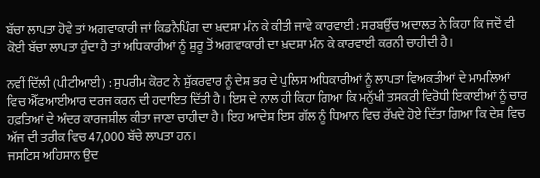ਬੱਚਾ ਲਾਪਤਾ ਹੋਵੇ ਤਾਂ ਅਗਵਾਕਾਰੀ ਜਾਂ ਕਿਡਨੈਪਿੰਗ ਦਾ ਖ਼ਦਸ਼ਾ ਮੰਨ ਕੇ ਕੀਤੀ ਜਾਵੇ ਕਾਰਵਾਈ : ਸਰਬਉੱਚ ਅਦਾਲਤ ਨੇ ਕਿਹਾ ਕਿ ਜਦੋਂ ਵੀ ਕੋਈ ਬੱਚਾ ਲਾਪਤਾ ਹੁੰਦਾ ਹੈ ਤਾਂ ਅਧਿਕਾਰੀਆਂ ਨੂੰ ਸ਼ੁਰੂ ਤੋਂ ਅਗਵਾਕਾਰੀ ਦਾ ਖ਼ਦਸ਼ਾ ਮੰਨ ਕੇ ਕਾਰਵਾਈ ਕਰਨੀ ਚਾਹੀਦੀ ਹੈ।

ਨਵੀਂ ਦਿੱਲੀ (ਪੀਟੀਆਈ) : ਸੁਪਰੀਮ ਕੋਰਟ ਨੇ ਸ਼ੁੱਕਰਵਾਰ ਨੂੰ ਦੇਸ਼ ਭਰ ਦੇ ਪੁਲਿਸ ਅਧਿਕਾਰੀਆਂ ਨੂੰ ਲਾਪਤਾ ਵਿਅਕਤੀਆਂ ਦੇ ਮਾਮਲਿਆਂ ਵਿਚ ਐੱਫਆਈਆਰ ਦਰਜ ਕਰਨ ਦੀ ਹਦਾਇਤ ਦਿੱਤੀ ਹੈ। ਇਸ ਦੇ ਨਾਲ ਹੀ ਕਿਹਾ ਗਿਆ ਕਿ ਮਨੁੱਖੀ ਤਸਕਰੀ ਵਿਰੋਧੀ ਇਕਾਈਆਂ ਨੂੰ ਚਾਰ ਹਫ਼ਤਿਆਂ ਦੇ ਅੰਦਰ ਕਾਰਜਸ਼ੀਲ ਕੀਤਾ ਜਾਣਾ ਚਾਹੀਦਾ ਹੈ। ਇਹ ਆਦੇਸ਼ ਇਸ ਗੱਲ ਨੂੰ ਧਿਆਨ ਵਿਚ ਰੱਖਦੇ ਹੋਏ ਦਿੱਤਾ ਗਿਆ ਕਿ ਦੇਸ਼ ਵਿਚ ਅੱਜ ਦੀ ਤਰੀਕ ਵਿਚ 47,000 ਬੱਚੇ ਲਾਪਤਾ ਹਨ।
ਜਸਟਿਸ ਅਹਿਸਾਨ ਉਦ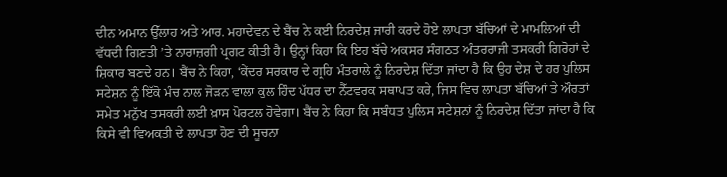ਦੀਨ ਅਮਾਨ ਉੱਲਾਹ ਅਤੇ ਆਰ. ਮਹਾਦੇਵਨ ਦੇ ਬੈਂਚ ਨੇ ਕਈ ਨਿਰਦੇਸ਼ ਜਾਰੀ ਕਰਦੇ ਹੋਏ ਲਾਪਤਾ ਬੱਚਿਆਂ ਦੇ ਮਾਮਲਿਆਂ ਦੀ ਵੱਧਦੀ ਗਿਣਤੀ ’ਤੇ ਨਾਰਾਜ਼ਗੀ ਪ੍ਰਗਟ ਕੀਤੀ ਹੈ। ਉਨ੍ਹਾਂ ਕਿਹਾ ਕਿ ਇਹ ਬੱਚੇ ਅਕਸਰ ਸੰਗਠਤ ਅੰਤਰਰਾਜੀ ਤਸਕਰੀ ਗਿਰੋਹਾਂ ਦੇ ਸ਼ਿਕਾਰ ਬਣਦੇ ਹਨ। ਬੈਂਚ ਨੇ ਕਿਹਾ, ‘ਕੇਂਦਰ ਸਰਕਾਰ ਦੇ ਗ੍ਰਹਿ ਮੰਤਰਾਲੇ ਨੂੰ ਨਿਰਦੇਸ਼ ਦਿੱਤਾ ਜਾਂਦਾ ਹੈ ਕਿ ਉਹ ਦੇਸ਼ ਦੇ ਹਰ ਪੁਲਿਸ ਸਟੇਸ਼ਨ ਨੂੰ ਇੱਕੋ ਮੰਚ ਨਾਲ ਜੋੜਨ ਵਾਲਾ ਕੁਲ ਹਿੰਦ ਪੱਧਰ ਦਾ ਨੈੱਟਵਰਕ ਸਥਾਪਤ ਕਰੇ, ਜਿਸ ਵਿਚ ਲਾਪਤਾ ਬੱਚਿਆਂ ਤੇ ਔਰਤਾਂ ਸਮੇਤ ਮਨੁੱਖ ਤਸਕਰੀ ਲਈ ਖ਼ਾਸ ਪੋਰਟਲ ਹੋਵੇਗਾ। ਬੈਂਚ ਨੇ ਕਿਹਾ ਕਿ ਸਬੰਧਤ ਪੁਲਿਸ ਸਟੇਸ਼ਨਾਂ ਨੂੰ ਨਿਰਦੇਸ਼ ਦਿੱਤਾ ਜਾਂਦਾ ਹੈ ਕਿ ਕਿਸੇ ਵੀ ਵਿਅਕਤੀ ਦੇ ਲਾਪਤਾ ਹੋਣ ਦੀ ਸੂਚਨਾ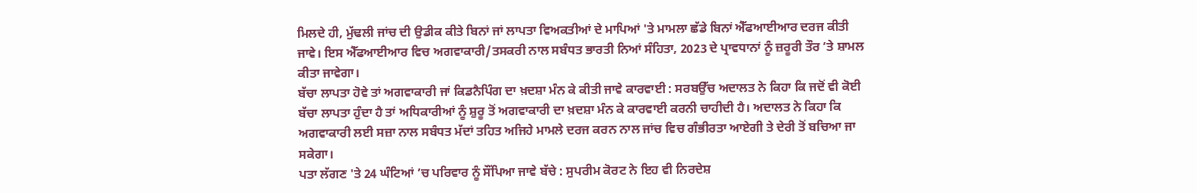ਮਿਲਦੇ ਹੀ, ਮੁੱਢਲੀ ਜਾਂਚ ਦੀ ਉਡੀਕ ਕੀਤੇ ਬਿਨਾਂ ਜਾਂ ਲਾਪਤਾ ਵਿਅਕਤੀਆਂ ਦੇ ਮਾਪਿਆਂ 'ਤੇ ਮਾਮਲਾ ਛੱਡੇ ਬਿਨਾਂ ਐੱਫਆਈਆਰ ਦਰਜ ਕੀਤੀ ਜਾਵੇ। ਇਸ ਐੱਫਆਈਆਰ ਵਿਚ ਅਗਵਾਕਾਰੀ/ਤਸਕਰੀ ਨਾਲ ਸਬੰਧਤ ਭਾਰਤੀ ਨਿਆਂ ਸੰਹਿਤਾ, 2023 ਦੇ ਪ੍ਰਾਵਧਾਨਾਂ ਨੂੰ ਜ਼ਰੂਰੀ ਤੌਰ ’ਤੇ ਸ਼ਾਮਲ ਕੀਤਾ ਜਾਵੇਗਾ।
ਬੱਚਾ ਲਾਪਤਾ ਹੋਵੇ ਤਾਂ ਅਗਵਾਕਾਰੀ ਜਾਂ ਕਿਡਨੈਪਿੰਗ ਦਾ ਖ਼ਦਸ਼ਾ ਮੰਨ ਕੇ ਕੀਤੀ ਜਾਵੇ ਕਾਰਵਾਈ : ਸਰਬਉੱਚ ਅਦਾਲਤ ਨੇ ਕਿਹਾ ਕਿ ਜਦੋਂ ਵੀ ਕੋਈ ਬੱਚਾ ਲਾਪਤਾ ਹੁੰਦਾ ਹੈ ਤਾਂ ਅਧਿਕਾਰੀਆਂ ਨੂੰ ਸ਼ੁਰੂ ਤੋਂ ਅਗਵਾਕਾਰੀ ਦਾ ਖ਼ਦਸ਼ਾ ਮੰਨ ਕੇ ਕਾਰਵਾਈ ਕਰਨੀ ਚਾਹੀਦੀ ਹੈ। ਅਦਾਲਤ ਨੇ ਕਿਹਾ ਕਿ ਅਗਵਾਕਾਰੀ ਲਈ ਸਜ਼ਾ ਨਾਲ ਸਬੰਧਤ ਮੱਦਾਂ ਤਹਿਤ ਅਜਿਹੇ ਮਾਮਲੇ ਦਰਜ ਕਰਨ ਨਾਲ ਜਾਂਚ ਵਿਚ ਗੰਭੀਰਤਾ ਆਏਗੀ ਤੇ ਦੇਰੀ ਤੋਂ ਬਚਿਆ ਜਾ ਸਕੇਗਾ।
ਪਤਾ ਲੱਗਣ 'ਤੇ 24 ਘੰਟਿਆਂ ’ਚ ਪਰਿਵਾਰ ਨੂੰ ਸੌਂਪਿਆ ਜਾਵੇ ਬੱਚੇ : ਸੁਪਰੀਮ ਕੋਰਟ ਨੇ ਇਹ ਵੀ ਨਿਰਦੇਸ਼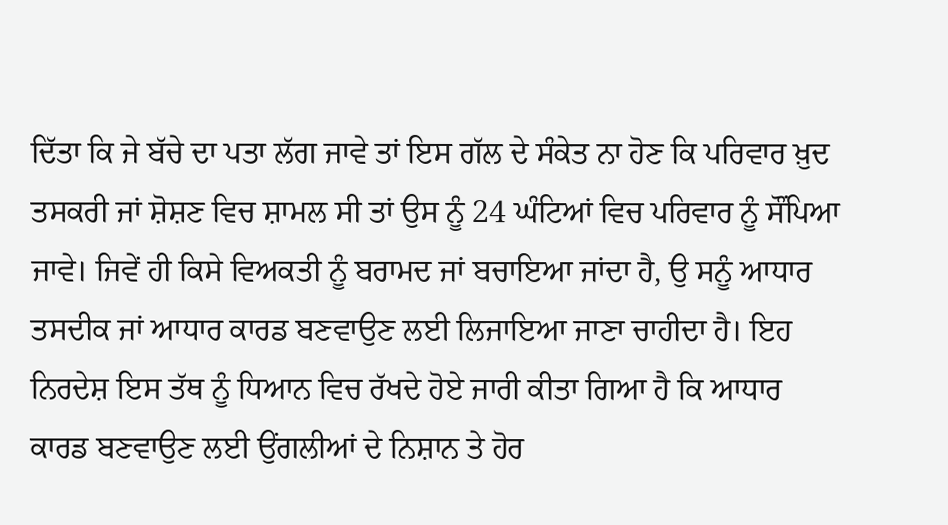ਦਿੱਤਾ ਕਿ ਜੇ ਬੱਚੇ ਦਾ ਪਤਾ ਲੱਗ ਜਾਵੇ ਤਾਂ ਇਸ ਗੱਲ ਦੇ ਸੰਕੇਤ ਨਾ ਹੋਣ ਕਿ ਪਰਿਵਾਰ ਖ਼ੁਦ ਤਸਕਰੀ ਜਾਂ ਸ਼ੋਸ਼ਣ ਵਿਚ ਸ਼ਾਮਲ ਸੀ ਤਾਂ ਉਸ ਨੂੰ 24 ਘੰਟਿਆਂ ਵਿਚ ਪਰਿਵਾਰ ਨੂੰ ਸੌਂਪਿਆ ਜਾਵੇ। ਜਿਵੇਂ ਹੀ ਕਿਸੇ ਵਿਅਕਤੀ ਨੂੰ ਬਰਾਮਦ ਜਾਂ ਬਚਾਇਆ ਜਾਂਦਾ ਹੈ, ਉ ਸਨੂੰ ਆਧਾਰ ਤਸਦੀਕ ਜਾਂ ਆਧਾਰ ਕਾਰਡ ਬਣਵਾਉਣ ਲਈ ਲਿਜਾਇਆ ਜਾਣਾ ਚਾਹੀਦਾ ਹੈ। ਇਹ ਨਿਰਦੇਸ਼ ਇਸ ਤੱਥ ਨੂੰ ਧਿਆਨ ਵਿਚ ਰੱਖਦੇ ਹੋਏ ਜਾਰੀ ਕੀਤਾ ਗਿਆ ਹੈ ਕਿ ਆਧਾਰ ਕਾਰਡ ਬਣਵਾਉਣ ਲਈ ਉਂਗਲੀਆਂ ਦੇ ਨਿਸ਼ਾਨ ਤੇ ਹੋਰ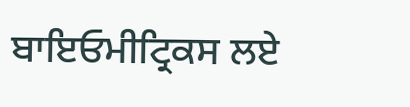ਬਾਇਓਮੀਟ੍ਰਿਕਸ ਲਏ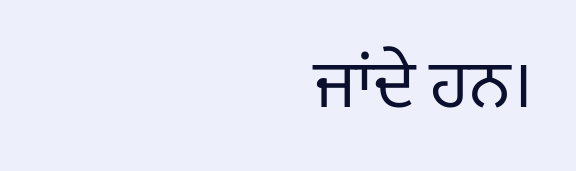ਜਾਂਦੇ ਹਨ।